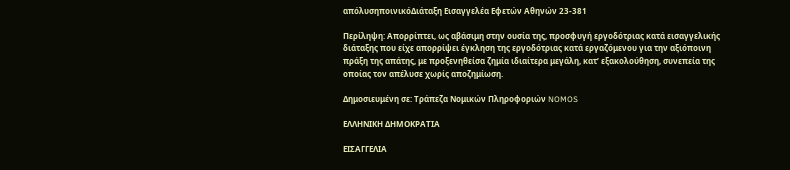απόλυσηποινικόΔιάταξη Εισαγγελέα Εφετών Αθηνών 23-381

Περίληψη: Απορρίπτει, ως αβάσιμη στην ουσία της, προσφυγή εργοδότριας κατά εισαγγελικής διάταξης που είχε απορρίψει έγκληση της εργοδότριας κατά εργαζόμενου για την αξιόποινη πράξη της απάτης, με προξενηθείσα ζημία ιδιαίτερα μεγάλη, κατ’ εξακολούθηση, συνεπεία της οποίας τον απέλυσε χωρίς αποζημίωση.

Δημοσιευμένη σε: Τράπεζα Νομικών Πληροφοριών NOMOS

ΕΛΛΗΝΙΚΗ ΔΗΜΟΚΡΑΤΙΑ

ΕΙΣΑΓΓΕΛΙΑ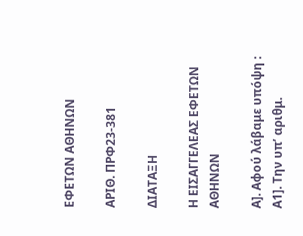ΕΦΕΤΩΝ ΑΘΗΝΩΝ

ΑΡΙΘ. ΠΡΦ23-381

ΔΙΑΤΑΞΗ

Η ΕΙΣΑΓΓΕΛΕΑΣ ΕΦΕΤΩΝ ΑΘΗΝΩΝ

Α]. Αφού λάβαμε υπόψη : Α1]. Την υπ’ αριθμ.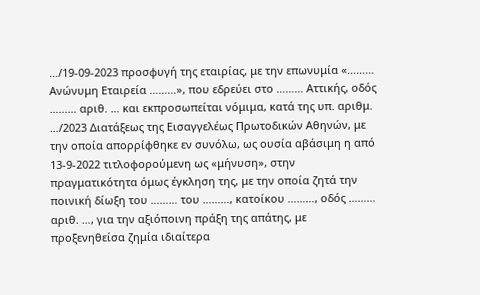…/19-09-2023 προσφυγή της εταιρίας, με την επωνυμία «……… Ανώνυμη Εταιρεία ………», που εδρεύει στο ……… Αττικής, οδός ……… αριθ. … και εκπροσωπείται νόμιμα, κατά της υπ. αριθμ. …/2023 Διατάξεως της Εισαγγελέως Πρωτοδικών Αθηνών, με την οποία απορρίφθηκε εν συνόλω, ως ουσία αβάσιμη η από 13-9-2022 τιτλοφορούμενη ως «μήνυση», στην πραγματικότητα όμως έγκληση της, με την οποία ζητά την ποινική δίωξη του ……… του ………, κατοίκου ………, οδός ……… αριθ. …, για την αξιόποινη πράξη της απάτης, με προξενηθείσα ζημία ιδιαίτερα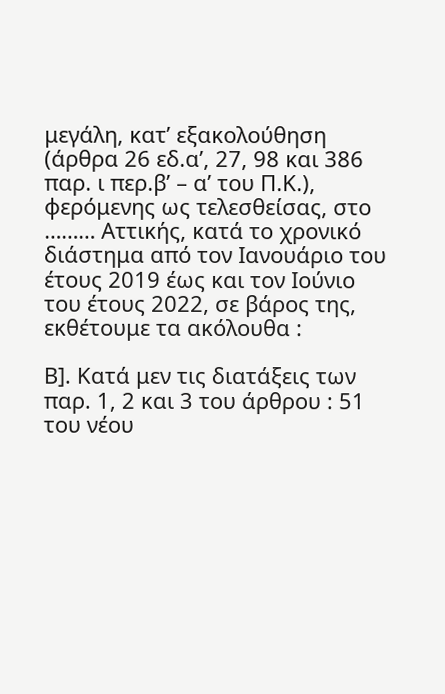μεγάλη, κατ’ εξακολούθηση (άρθρα 26 εδ.α’, 27, 98 και 386 παρ. ι περ.β’ – α’ του Π.Κ.), φερόμενης ως τελεσθείσας, στο ……… Αττικής, κατά το χρονικό διάστημα από τον Ιανουάριο του έτους 2019 έως και τον Ιούνιο του έτους 2022, σε βάρος της, εκθέτουμε τα ακόλουθα :

Β]. Κατά μεν τις διατάξεις των παρ. 1, 2 και 3 του άρθρου : 51 του νέου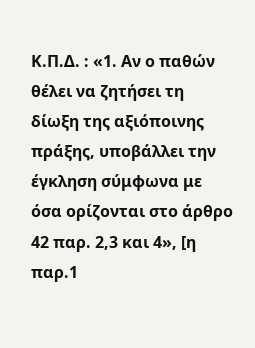Κ.Π.Δ. : «1. Αν ο παθών θέλει να ζητήσει τη δίωξη της αξιόποινης πράξης, υποβάλλει την έγκληση σύμφωνα με όσα ορίζονται στο άρθρο 42 παρ. 2,3 και 4», [η παρ.1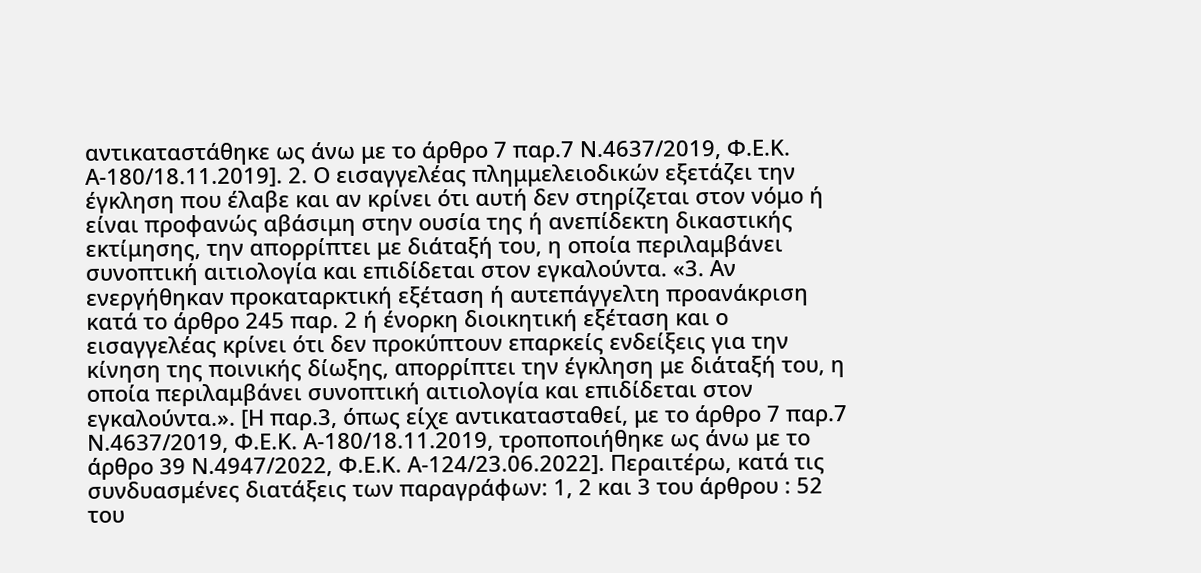αντικαταστάθηκε ως άνω με το άρθρο 7 παρ.7 Ν.4637/2019, Φ.Ε.Κ. Α-180/18.11.2019]. 2. Ο εισαγγελέας πλημμελειοδικών εξετάζει την έγκληση που έλαβε και αν κρίνει ότι αυτή δεν στηρίζεται στον νόμο ή είναι προφανώς αβάσιμη στην ουσία της ή ανεπίδεκτη δικαστικής εκτίμησης, την απορρίπτει με διάταξή του, η οποία περιλαμβάνει συνοπτική αιτιολογία και επιδίδεται στον εγκαλούντα. «3. Αν ενεργήθηκαν προκαταρκτική εξέταση ή αυτεπάγγελτη προανάκριση κατά το άρθρο 245 παρ. 2 ή ένορκη διοικητική εξέταση και ο εισαγγελέας κρίνει ότι δεν προκύπτουν επαρκείς ενδείξεις για την κίνηση της ποινικής δίωξης, απορρίπτει την έγκληση με διάταξή του, η οποία περιλαμβάνει συνοπτική αιτιολογία και επιδίδεται στον εγκαλούντα.». [Η παρ.3, όπως είχε αντικατασταθεί, με το άρθρο 7 παρ.7 Ν.4637/2019, Φ.Ε.Κ. Α-180/18.11.2019, τροποποιήθηκε ως άνω με το άρθρο 39 Ν.4947/2022, Φ.Ε.Κ. Α-124/23.06.2022]. Περαιτέρω, κατά τις συνδυασμένες διατάξεις των παραγράφων: 1, 2 και 3 του άρθρου : 52 του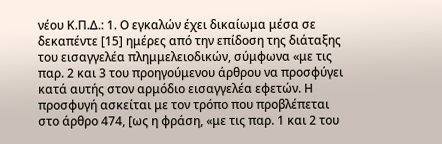νέου Κ.Π.Δ.: 1. Ο εγκαλών έχει δικαίωμα μέσα σε δεκαπέντε [15] ημέρες από την επίδοση της διάταξης του εισαγγελέα πλημμελειοδικών, σύμφωνα «με τις παρ. 2 και 3 του προηγούμενου άρθρου να προσφύγει κατά αυτής στον αρμόδιο εισαγγελέα εφετών. Η προσφυγή ασκείται με τον τρόπο που προβλέπεται στο άρθρο 474, [ως η φράση, «με τις παρ. 1 και 2 του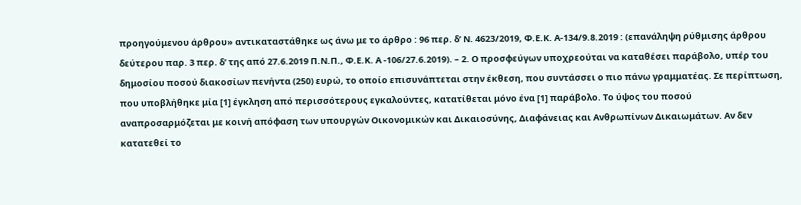προηγούμενου άρθρου» αντικαταστάθηκε ως άνω με το άρθρο : 96 περ. δ’ Ν. 4623/2019, Φ.Ε.Κ. Α-134/9.8.2019 : (επανάληψη ρύθμισης άρθρου δεύτερου παρ. 3 περ. δ’ της από 27.6.2019 Π.Ν.Π., Φ.Ε.Κ. Α -106/27.6.2019). – 2. Ο προσφεύγων υποχρεούται να καταθέσει παράβολο, υπέρ του δημοσίου ποσού διακοσίων πενήντα (250) ευρώ, το οποίο επισυνάπτεται στην έκθεση, που συντάσσει ο πιο πάνω γραμματέας. Σε περίπτωση, που υποβλήθηκε μία [1] έγκληση από περισσότερους εγκαλούντες, κατατίθεται μόνο ένα [1] παράβολο. Το ύψος του ποσού αναπροσαρμόζεται με κοινή απόφαση των υπουργών Οικονομικών και Δικαιοσύνης, Διαφάνειας και Ανθρωπίνων Δικαιωμάτων. Αν δεν κατατεθεί το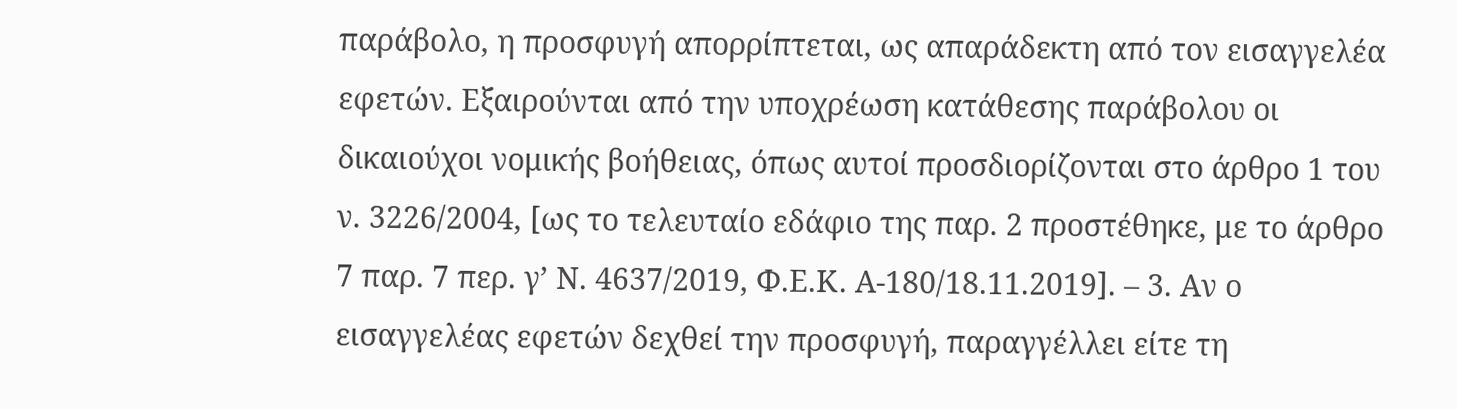παράβολο, η προσφυγή απορρίπτεται, ως απαράδεκτη από τον εισαγγελέα εφετών. Εξαιρούνται από την υποχρέωση κατάθεσης παράβολου οι δικαιούχοι νομικής βοήθειας, όπως αυτοί προσδιορίζονται στο άρθρο 1 του ν. 3226/2004, [ως το τελευταίο εδάφιο της παρ. 2 προστέθηκε, με το άρθρο 7 παρ. 7 περ. γ’ Ν. 4637/2019, Φ.Ε.Κ. Α-180/18.11.2019]. – 3. Αν ο εισαγγελέας εφετών δεχθεί την προσφυγή, παραγγέλλει είτε τη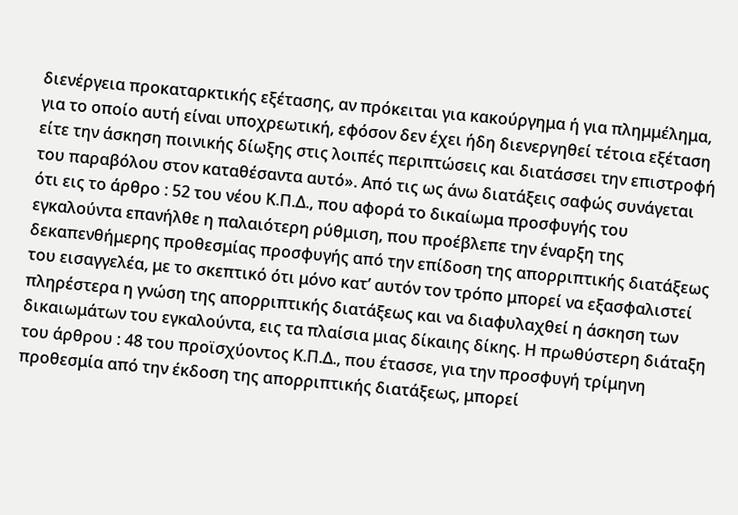διενέργεια προκαταρκτικής εξέτασης, αν πρόκειται για κακούργημα ή για πλημμέλημα, για το οποίο αυτή είναι υποχρεωτική, εφόσον δεν έχει ήδη διενεργηθεί τέτοια εξέταση είτε την άσκηση ποινικής δίωξης στις λοιπές περιπτώσεις και διατάσσει την επιστροφή του παραβόλου στον καταθέσαντα αυτό». Από τις ως άνω διατάξεις σαφώς συνάγεται ότι εις το άρθρο : 52 του νέου Κ.Π.Δ., που αφορά το δικαίωμα προσφυγής του εγκαλούντα επανήλθε η παλαιότερη ρύθμιση, που προέβλεπε την έναρξη της δεκαπενθήμερης προθεσμίας προσφυγής από την επίδοση της απορριπτικής διατάξεως του εισαγγελέα, με το σκεπτικό ότι μόνο κατ’ αυτόν τον τρόπο μπορεί να εξασφαλιστεί πληρέστερα η γνώση της απορριπτικής διατάξεως και να διαφυλαχθεί η άσκηση των δικαιωμάτων του εγκαλούντα, εις τα πλαίσια μιας δίκαιης δίκης. Η πρωθύστερη διάταξη του άρθρου : 48 του προϊσχύοντος Κ.Π.Δ., που έτασσε, για την προσφυγή τρίμηνη προθεσμία από την έκδοση της απορριπτικής διατάξεως, μπορεί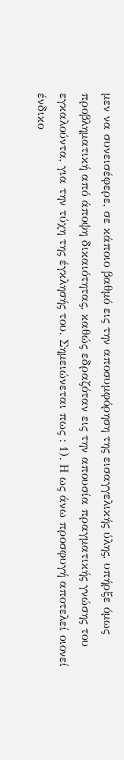μεν να συνεισέφερε, σε κάποιο βαθμό εις την αποσυμφόρηση της εισαγγελικής ύλης, υπήρξε όμως προβληματική από άποψη δικαιότητας, καθώς εδραζόταν εις την απουσία πραγματικής γνώσης του εγκαλούντα, για την τύχη της έγκλησής του. Σημειώνεται πως : 1). Η ως άνω προσφυγή αποτελεί οιονεί ένδικο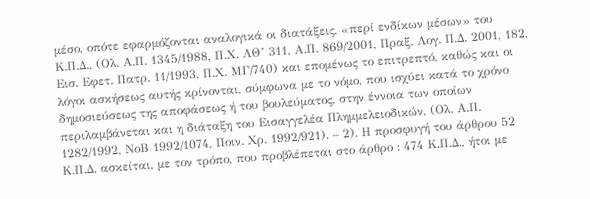μέσο, οπότε εφαρμόζονται αναλογικά οι διατάξεις, «περί ενδίκων μέσων» του Κ.Π.Δ., (Ολ. Α.Π. 1345/1988, Π.Χ. ΛΘ’ 311, Α.Π. 869/2001, Πραξ. Λογ. Π.Δ. 2001, 182, Εισ. Εφετ. Πατρ. 11/1993, Π.Χ. ΜΓ/740) και επομένως το επιτρεπτό, καθώς και οι λόγοι ασκήσεως αυτής κρίνονται, σύμφωνα με το νόμο, που ισχύει κατά το χρόνο δημοσιεύσεως της αποφάσεως ή του βουλεύματος, στην έννοια των οποίων περιλαμβάνεται και η διάταξη του Εισαγγελέα Πλημμελειοδικών, (Ολ. Α.Π. 1282/1992, ΝοΒ 1992/1074, Ποιν. Χρ. 1992/921). – 2). Η προσφυγή του άρθρου 52 Κ.Π.Δ. ασκείται, με τον τρόπο, που προβλέπεται στο άρθρο : 474 Κ.Π.Δ., ήτοι με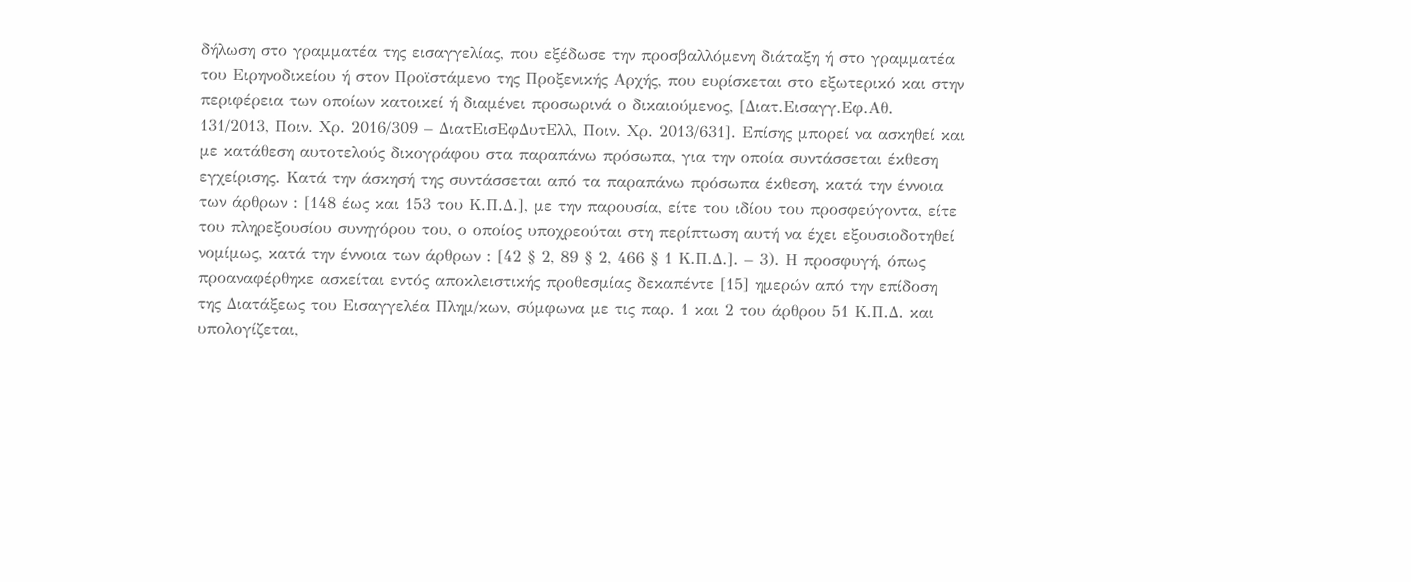δήλωση στο γραμματέα της εισαγγελίας, που εξέδωσε την προσβαλλόμενη διάταξη ή στο γραμματέα του Ειρηνοδικείου ή στον Προϊστάμενο της Προξενικής Αρχής, που ευρίσκεται στο εξωτερικό και στην περιφέρεια των οποίων κατοικεί ή διαμένει προσωρινά ο δικαιούμενος, [Διατ.Εισαγγ.Εφ.Αθ. 131/2013, Ποιν. Χρ. 2016/309 – ΔιατΕισΕφΔυτΕλλ, Ποιν. Χρ. 2013/631]. Επίσης μπορεί να ασκηθεί και με κατάθεση αυτοτελούς δικογράφου στα παραπάνω πρόσωπα, για την οποία συντάσσεται έκθεση εγχείρισης. Κατά την άσκησή της συντάσσεται από τα παραπάνω πρόσωπα έκθεση, κατά την έννοια των άρθρων : [148 έως και 153 του Κ.Π.Δ.], με την παρουσία, είτε του ιδίου του προσφεύγοντα, είτε του πληρεξουσίου συνηγόρου του, ο οποίος υποχρεούται στη περίπτωση αυτή να έχει εξουσιοδοτηθεί νομίμως, κατά την έννοια των άρθρων : [42 § 2, 89 § 2, 466 § 1 Κ.Π.Δ.]. – 3). Η προσφυγή, όπως προαναφέρθηκε ασκείται εντός αποκλειστικής προθεσμίας δεκαπέντε [15] ημερών από την επίδοση της Διατάξεως του Εισαγγελέα Πλημ/κων, σύμφωνα με τις παρ. 1 και 2 του άρθρου 51 Κ.Π.Δ. και υπολογίζεται,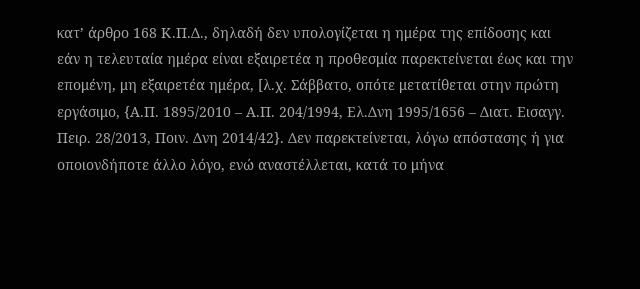κατ’ άρθρο 168 Κ.Π.Δ., δηλαδή δεν υπολογίζεται η ημέρα της επίδοσης και εάν η τελευταία ημέρα είναι εξαιρετέα η προθεσμία παρεκτείνεται έως και την επομένη, μη εξαιρετέα ημέρα, [λ.χ. Σάββατο, οπότε μετατίθεται στην πρώτη εργάσιμο, {Α.Π. 1895/2010 – Α.Π. 204/1994, Ελ.Δνη 1995/1656 – Διατ. Εισαγγ. Πειρ. 28/2013, Ποιν. Δνη 2014/42}. Δεν παρεκτείνεται, λόγω απόστασης ή για οποιονδήποτε άλλο λόγο, ενώ αναστέλλεται, κατά το μήνα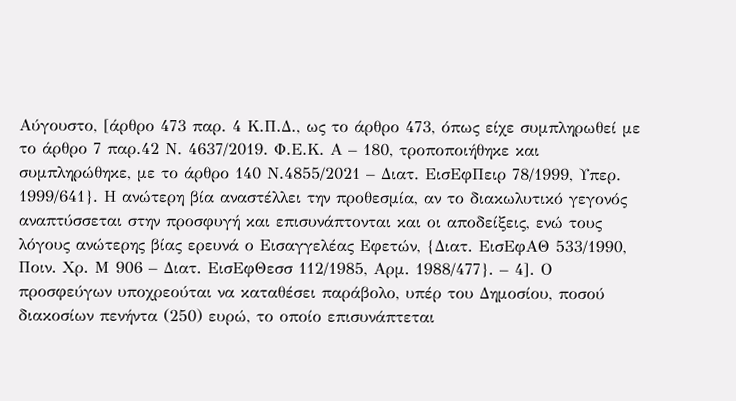Αύγουστο, [άρθρο 473 παρ. 4 Κ.Π.Δ., ως το άρθρο 473, όπως είχε συμπληρωθεί με το άρθρο 7 παρ.42 Ν. 4637/2019. Φ.Ε.Κ. Α – 180, τροποποιήθηκε και συμπληρώθηκε, με το άρθρο 140 Ν.4855/2021 – Διατ. ΕισΕφΠειρ 78/1999, Υπερ. 1999/641}. Η ανώτερη βία αναστέλλει την προθεσμία, αν το διακωλυτικό γεγονός αναπτύσσεται στην προσφυγή και επισυνάπτονται και οι αποδείξεις, ενώ τους λόγους ανώτερης βίας ερευνά ο Εισαγγελέας Εφετών, {Διατ. ΕισΕφΑΘ 533/1990, Ποιν. Χρ. Μ 906 – Διατ. ΕισΕφΘεσσ 112/1985, Αρμ. 1988/477}. – 4]. Ο προσφεύγων υποχρεούται να καταθέσει παράβολο, υπέρ του Δημοσίου, ποσού διακοσίων πενήντα (250) ευρώ, το οποίο επισυνάπτεται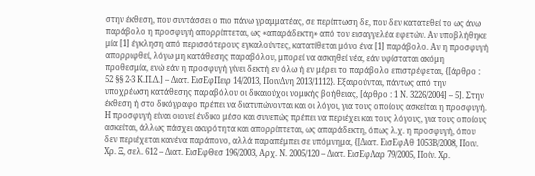στην έκθεση, που συντάσσει ο πιο πάνω γραμματέας, σε περίπτωση δε, που δεν κατατεθεί το ως άνω παράβολο η προσφυγή απορρίπτεται, ως «απαράδεκτη» από τον εισαγγελέα εφετών. Αν υποβλήθηκε μία [1] έγκληση από περισσότερους εγκαλούντες, κατατίθεται μόνο ένα [1] παράβολο. Αν η προσφυγή απορριφθεί, λόγω μη κατάθεσης παραβόλου, μπορεί να ασκηθεί νέα, εάν υφίσταται ακόμη προθεσμία, ενώ εάν η προσφυγή γίνει δεκτή εν όλω ή εν μέρει το παράβολο επιστρέφεται, {[άρθρο : 52 §§ 2-3 Κ.Π.Δ.] – Διατ. ΕισΕφΠειρ 14/2013, ΠοινΔνη 2013/1112}. Εξαιρούνται, πάντως από την υποχρέωση κατάθεσης παραβόλου οι δικαιούχοι νομικής βοήθειας, [άρθρο : 1 Ν. 3226/2004] – 5]. Στην έκθεση ή στο δικόγραφο πρέπει να διατυπώνονται και οι λόγοι, για τους οποίους ασκείται η προσφυγή. Η προσφυγή είναι οιονεί ένδικο μέσο και συνεπώς πρέπει να περιέχει και τους λόγους, για τους οποίους ασκείται, άλλως πάσχει ακυρότητα και απορρίπτεται, ως απαράδεκτη, όπως λ.χ. η προσφυγή, όπου δεν περιέχεται κανένα παράπονο, αλλά παραπέμπει σε υπόμνημα, {[Διατ. ΕισΕφΑθ 1053Β/2008, Ποιν. Χρ. Ξ, σελ. 612 – Διατ. ΕισΕφΘεσ 196/2003, Αρχ. Ν. 2005/120 – Διατ. ΕισΕφΛαρ 79/2005, Ποίν. Χρ.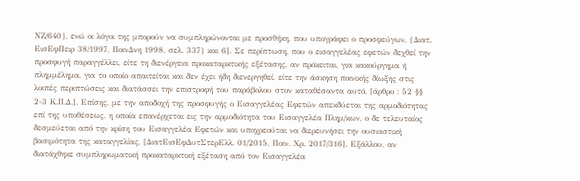ΝΖ/640}, ενώ οι λόγοι της μπορούν να συμπληρώνονται με προσθήκη, που υπογράφει ο προσφεύγων, {Διατ. ΕισΕφΠειρ 38/1997, ΠοινΔνη 1998, σελ. 337} και 6]. Σε περίπτωση, που ο εισαγγελέας εφετών δεχθεί την προσφυγή παραγγέλλει, είτε τη διενέργεια προκαταρκτικής εξέτασης, αν πρόκειται, για κακούργημα ή πλημμέλημα, για το οποίο απαιτείται και δεν έχει ήδη διενεργηθεί, είτε την άσκηση ποινικής δίωξης στις λοιπές περιπτώσεις και διατάσσει την επιστροφή του παράβολου στον καταθέσαντα αυτό, [άρθρο : 52 §§ 2-3 Κ.Π.Δ.]. Επίσης, με την αποδοχή της προσφυγής ο Εισαγγελέας Εφετών απεκδύεται της αρμοδιότητας επί της υποθέσεως, η οποία επανέρχεται εις την αρμοδιότητα του Εισαγγελέα Πλημ/κων, ο δε τελευταίος δεσμεύεται από την κρίση του Εισαγγελέα Εφετών και υποχρεούται να διερευνήσει την ουσιαστική βασιμότητα της καταγγελίας, [ΔιατΕισΕφΔυτΣτερΕλλ. 01/2015, Ποιν. Χρ. 2017/316]. Εξάλλου, αν διατάχθηκε συμπληρωματική προκαταρκτική εξέταση από τον Εισαγγελέα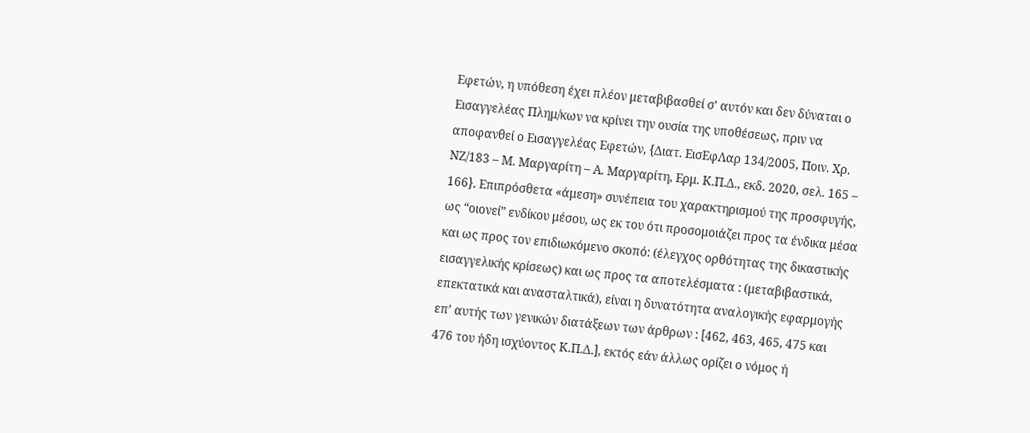Εφετών, η υπόθεση έχει πλέον μεταβιβασθεί σ’ αυτόν και δεν δύναται ο Εισαγγελέας Πλημ/κων να κρίνει την ουσία της υποθέσεως, πριν να αποφανθεί ο Εισαγγελέας Εφετών, {Διατ. ΕισΕφΛαρ 134/2005, Ποιν. Χρ. ΝΖ/183 – Μ. Μαργαρίτη – Α. Μαργαρίτη, Ερμ. Κ.Π.Δ., εκδ. 2020, σελ. 165 – 166}. Επιπρόσθετα «άμεση» συνέπεια του χαρακτηρισμού της προσφυγής, ως “οιονεί” ενδίκου μέσου, ως εκ του ότι προσομοιάζει προς τα ένδικα μέσα και ως προς τον επιδιωκόμενο σκοπό: (έλεγχος ορθότητας της δικαστικής εισαγγελικής κρίσεως) και ως προς τα αποτελέσματα : (μεταβιβαστικά, επεκτατικά και ανασταλτικά), είναι η δυνατότητα αναλογικής εφαρμογής επ’ αυτής των γενικών διατάξεων των άρθρων : [462, 463, 465, 475 και 476 του ήδη ισχύοντος Κ.Π.Δ.], εκτός εάν άλλως ορίζει ο νόμος ή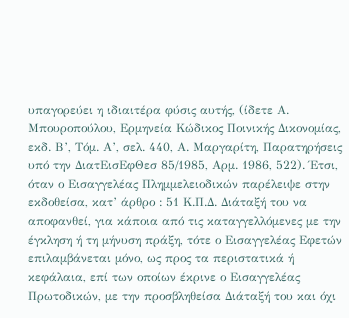υπαγορεύει η ιδιαιτέρα φύσις αυτής, (ίδετε Α. Μπουροπούλου, Ερμηνεία Κώδικος Ποινικής Δικονομίας, εκδ. Β’, Τόμ. Α’, σελ. 440, Α. Μαργαρίτη, Παρατηρήσεις υπό την ΔιατΕισΕφΘεσ 85/1985, Αρμ. 1986, 522). Έτσι, όταν ο Εισαγγελέας Πλημμελειοδικών παρέλειψε στην εκδοθείσα, κατ’ άρθρο : 51 Κ.Π.Δ. Διάταξή του να αποφανθεί, για κάποια από τις καταγγελλόμενες με την έγκληση ή τη μήνυση πράξη, τότε ο Εισαγγελέας Εφετών επιλαμβάνεται μόνο, ως προς τα περιστατικά ή κεφάλαια, επί των οποίων έκρινε ο Εισαγγελέας Πρωτοδικών, με την προσβληθείσα Διάταξή του και όχι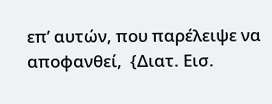επ’ αυτών, που παρέλειψε να αποφανθεί,  {Διατ. Εισ.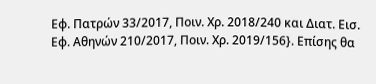Εφ. Πατρών 33/2017, Ποιν. Χρ. 2018/240 και Διατ. Εισ. Εφ. Αθηνών 210/2017, Ποιν. Χρ. 2019/156}. Επίσης θα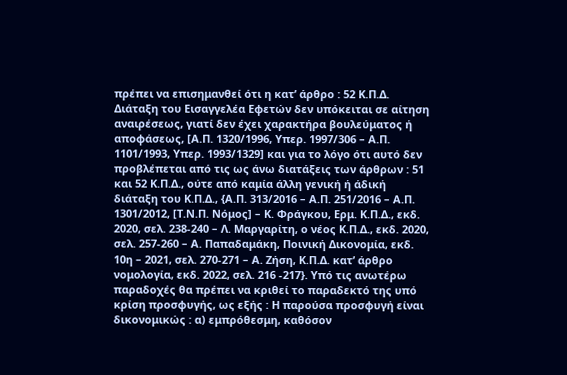πρέπει να επισημανθεί ότι η κατ’ άρθρο : 52 Κ.Π.Δ. Διάταξη του Εισαγγελέα Εφετών δεν υπόκειται σε αίτηση αναιρέσεως, γιατί δεν έχει χαρακτήρα βουλεύματος ή αποφάσεως, [Α.Π. 1320/1996, Υπερ. 1997/306 – Α.Π. 1101/1993, Υπερ. 1993/1329] και για το λόγο ότι αυτό δεν προβλέπεται από τις ως άνω διατάξεις των άρθρων : 51 και 52 Κ.Π.Δ., ούτε από καμία άλλη γενική ή άδική διάταξη του Κ.Π.Δ., {Α.Π. 313/2016 – Α.Π. 251/2016 – Α.Π. 1301/2012, [Τ.Ν.Π. Νόμος] – Κ. Φράγκου, Ερμ. Κ.Π.Δ., εκδ. 2020, σελ. 238-240 – Λ. Μαργαρίτη, ο νέος Κ.Π.Δ., εκδ. 2020, σελ. 257-260 – Α. Παπαδαμάκη, Ποινική Δικονομία, εκδ. 10η – 2021, σελ. 270-271 – Α. Ζήση, Κ.Π.Δ. κατ’ άρθρο νομολογία, εκδ. 2022, σελ. 216 -217}. Υπό τις ανωτέρω παραδοχές θα πρέπει να κριθεί το παραδεκτό της υπό κρίση προσφυγής, ως εξής : Η παρούσα προσφυγή είναι δικονομικώς : α) εμπρόθεσμη, καθόσον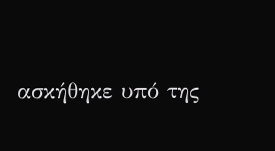ασκήθηκε υπό της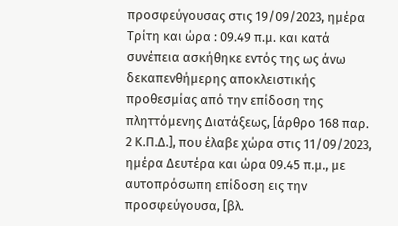προσφεύγουσας στις 19/09/2023, ημέρα Τρίτη και ώρα : 09.49 π.μ. και κατά συνέπεια ασκήθηκε εντός της ως άνω δεκαπενθήμερης αποκλειστικής προθεσμίας από την επίδοση της πληττόμενης Διατάξεως, [άρθρο 168 παρ. 2 Κ.Π.Δ.], που έλαβε χώρα στις 11/09/2023, ημέρα Δευτέρα και ώρα 09.45 π.μ., με αυτοπρόσωπη επίδοση εις την προσφεύγουσα, [βλ.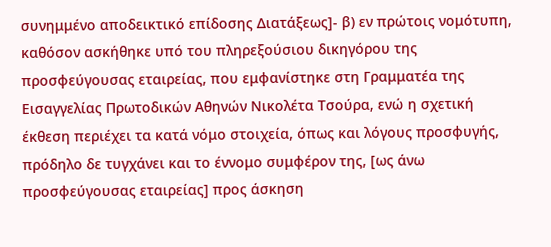συνημμένο αποδεικτικό επίδοσης Διατάξεως]- β) εν πρώτοις νομότυπη, καθόσον ασκήθηκε υπό του πληρεξούσιου δικηγόρου της προσφεύγουσας εταιρείας, που εμφανίστηκε στη Γραμματέα της Εισαγγελίας Πρωτοδικών Αθηνών Νικολέτα Τσούρα, ενώ η σχετική έκθεση περιέχει τα κατά νόμο στοιχεία, όπως και λόγους προσφυγής, πρόδηλο δε τυγχάνει και το έννομο συμφέρον της, [ως άνω προσφεύγουσας εταιρείας] προς άσκηση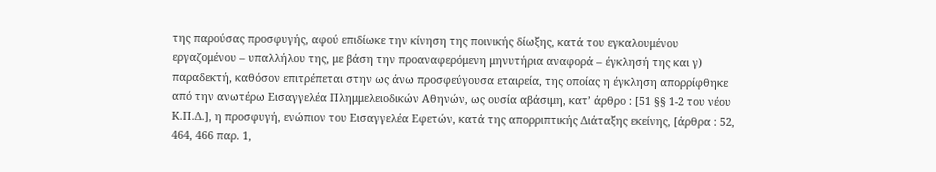της παρούσας προσφυγής, αφού επιδίωκε την κίνηση της ποινικής δίωξης, κατά του εγκαλουμένου εργαζομένου – υπαλλήλου της, με βάση την προαναφερόμενη μηνυτήρια αναφορά – έγκλησή της και γ) παραδεκτή, καθόσον επιτρέπεται στην ως άνω προσφεύγουσα εταιρεία, της οποίας η έγκληση απορρίφθηκε από την ανωτέρω Εισαγγελέα Πλημμελειοδικών Αθηνών, ως ουσία αβάσιμη, κατ’ άρθρο : [51 §§ 1-2 του νέου Κ.Π.Δ.], η προσφυγή, ενώπιον του Εισαγγελέα Εφετών, κατά της απορριπτικής Διάταξης εκείνης, [άρθρα : 52, 464, 466 παρ. 1,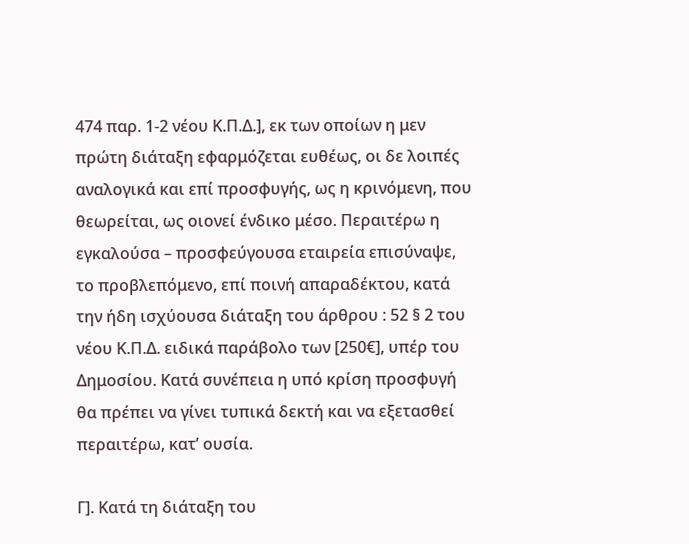474 παρ. 1-2 νέου Κ.Π.Δ.], εκ των οποίων η μεν πρώτη διάταξη εφαρμόζεται ευθέως, οι δε λοιπές αναλογικά και επί προσφυγής, ως η κρινόμενη, που θεωρείται, ως οιονεί ένδικο μέσο. Περαιτέρω η εγκαλούσα – προσφεύγουσα εταιρεία επισύναψε, το προβλεπόμενο, επί ποινή απαραδέκτου, κατά την ήδη ισχύουσα διάταξη του άρθρου : 52 § 2 του νέου Κ.Π.Δ. ειδικά παράβολο των [250€], υπέρ του Δημοσίου. Κατά συνέπεια η υπό κρίση προσφυγή θα πρέπει να γίνει τυπικά δεκτή και να εξετασθεί περαιτέρω, κατ’ ουσία.

Γ]. Κατά τη διάταξη του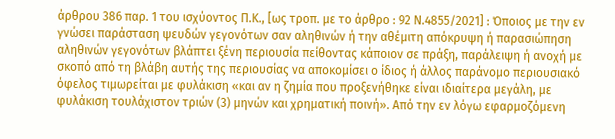άρθρου 386 παρ. 1 του ισχύοντος Π.Κ., [ως τροπ. με το άρθρο : 92 Ν.4855/2021] : Όποιος με την εν γνώσει παράσταση ψευδών γεγονότων σαν αληθινών ή την αθέμιτη απόκρυψη ή παρασιώπηση αληθινών γεγονότων βλάπτει ξένη περιουσία πείθοντας κάποιον σε πράξη, παράλειψη ή ανοχή με σκοπό από τη βλάβη αυτής της περιουσίας να αποκομίσει ο ίδιος ή άλλος παράνομο περιουσιακό όφελος τιμωρείται με φυλάκιση «και αν η ζημία που προξενήθηκε είναι ιδιαίτερα μεγάλη, με φυλάκιση τουλάχιστον τριών (3) μηνών και χρηματική ποινή». Από την εν λόγω εφαρμοζόμενη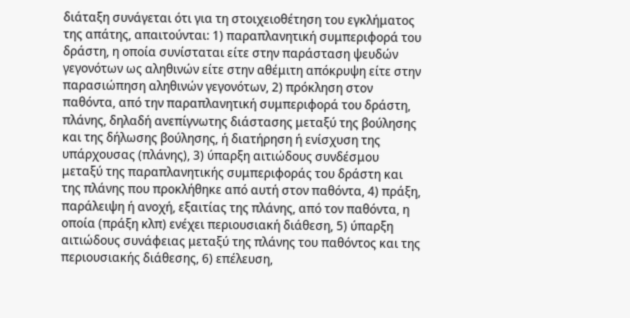διάταξη συνάγεται ότι για τη στοιχειοθέτηση του εγκλήματος της απάτης, απαιτούνται: 1) παραπλανητική συμπεριφορά του δράστη, η οποία συνίσταται είτε στην παράσταση ψευδών γεγονότων ως αληθινών είτε στην αθέμιτη απόκρυψη είτε στην παρασιώπηση αληθινών γεγονότων, 2) πρόκληση στον παθόντα, από την παραπλανητική συμπεριφορά του δράστη, πλάνης, δηλαδή ανεπίγνωτης διάστασης μεταξύ της βούλησης και της δήλωσης βούλησης, ή διατήρηση ή ενίσχυση της υπάρχουσας (πλάνης), 3) ύπαρξη αιτιώδους συνδέσμου μεταξύ της παραπλανητικής συμπεριφοράς του δράστη και της πλάνης που προκλήθηκε από αυτή στον παθόντα, 4) πράξη, παράλειψη ή ανοχή, εξαιτίας της πλάνης, από τον παθόντα, η οποία (πράξη κλπ) ενέχει περιουσιακή διάθεση, 5) ύπαρξη αιτιώδους συνάφειας μεταξύ της πλάνης του παθόντος και της περιουσιακής διάθεσης, 6) επέλευση,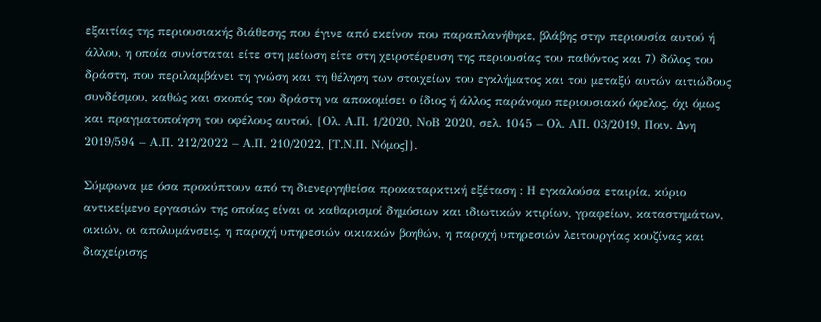εξαιτίας της περιουσιακής διάθεσης που έγινε από εκείνον που παραπλανήθηκε, βλάβης στην περιουσία αυτού ή άλλου, η οποία συνίσταται είτε στη μείωση είτε στη χειροτέρευση της περιουσίας του παθόντος και 7) δόλος του δράστη, που περιλαμβάνει τη γνώση και τη θέληση των στοιχείων του εγκλήματος και του μεταξύ αυτών αιτιώδους συνδέσμου, καθώς και σκοπός του δράστη να αποκομίσει ο ίδιος ή άλλος παράνομο περιουσιακό όφελος, όχι όμως και πραγματοποίηση του οφέλους αυτού, {Ολ. Α.Π. 1/2020, ΝοΒ 2020, σελ. 1045 – Ολ. ΑΠ. 03/2019, Ποιν. Δνη 2019/594 – Α.Π. 212/2022 – Α.Π. 210/2022, [Τ.Ν.Π. Νόμος]}.

Σύμφωνα με όσα προκύπτουν από τη διενεργηθείσα προκαταρκτική εξέταση : Η εγκαλούσα εταιρία, κύριο αντικείμενο εργασιών της οποίας είναι οι καθαρισμοί δημόσιων και ιδιωτικών κτιρίων, γραφείων, καταστημάτων, οικιών, οι απολυμάνσεις, η παροχή υπηρεσιών οικιακών βοηθών, η παροχή υπηρεσιών λειτουργίας κουζίνας και διαχείρισης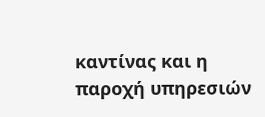καντίνας και η παροχή υπηρεσιών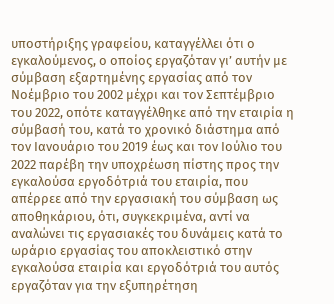υποστήριξης γραφείου, καταγγέλλει ότι ο εγκαλούμενος, ο οποίος εργαζόταν γι’ αυτήν με σύμβαση εξαρτημένης εργασίας από τον Νοέμβριο του 2002 μέχρι και τον Σεπτέμβριο του 2022, οπότε καταγγέλθηκε από την εταιρία η σύμβασή του, κατά το χρονικό διάστημα από τον Ιανουάριο του 2019 έως και τον Ιούλιο του 2022 παρέβη την υποχρέωση πίστης προς την εγκαλούσα εργοδότριά του εταιρία, που απέρρεε από την εργασιακή του σύμβαση ως αποθηκάριου, ότι, συγκεκριμένα, αντί να αναλώνει τις εργασιακές του δυνάμεις κατά το ωράριο εργασίας του αποκλειστικό στην εγκαλούσα εταιρία και εργοδότριά του αυτός εργαζόταν για την εξυπηρέτηση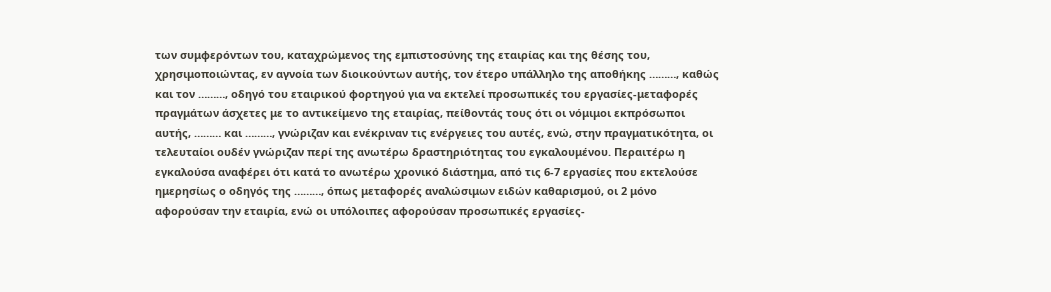των συμφερόντων του, καταχρώμενος της εμπιστοσύνης της εταιρίας και της θέσης του, χρησιμοποιώντας, εν αγνοία των διοικούντων αυτής, τον έτερο υπάλληλο της αποθήκης ………, καθώς και τον ………, οδηγό του εταιρικού φορτηγού για να εκτελεί προσωπικές του εργασίες-μεταφορές πραγμάτων άσχετες με το αντικείμενο της εταιρίας, πείθοντάς τους ότι οι νόμιμοι εκπρόσωποι αυτής, ……… και ………, γνώριζαν και ενέκριναν τις ενέργειες του αυτές, ενώ, στην πραγματικότητα, οι τελευταίοι ουδέν γνώριζαν περί της ανωτέρω δραστηριότητας του εγκαλουμένου. Περαιτέρω η εγκαλούσα αναφέρει ότι κατά το ανωτέρω χρονικό διάστημα, από τις 6-7 εργασίες που εκτελούσε ημερησίως ο οδηγός της ………, όπως μεταφορές αναλώσιμων ειδών καθαρισμού, οι 2 μόνο αφορούσαν την εταιρία, ενώ οι υπόλοιπες αφορούσαν προσωπικές εργασίες-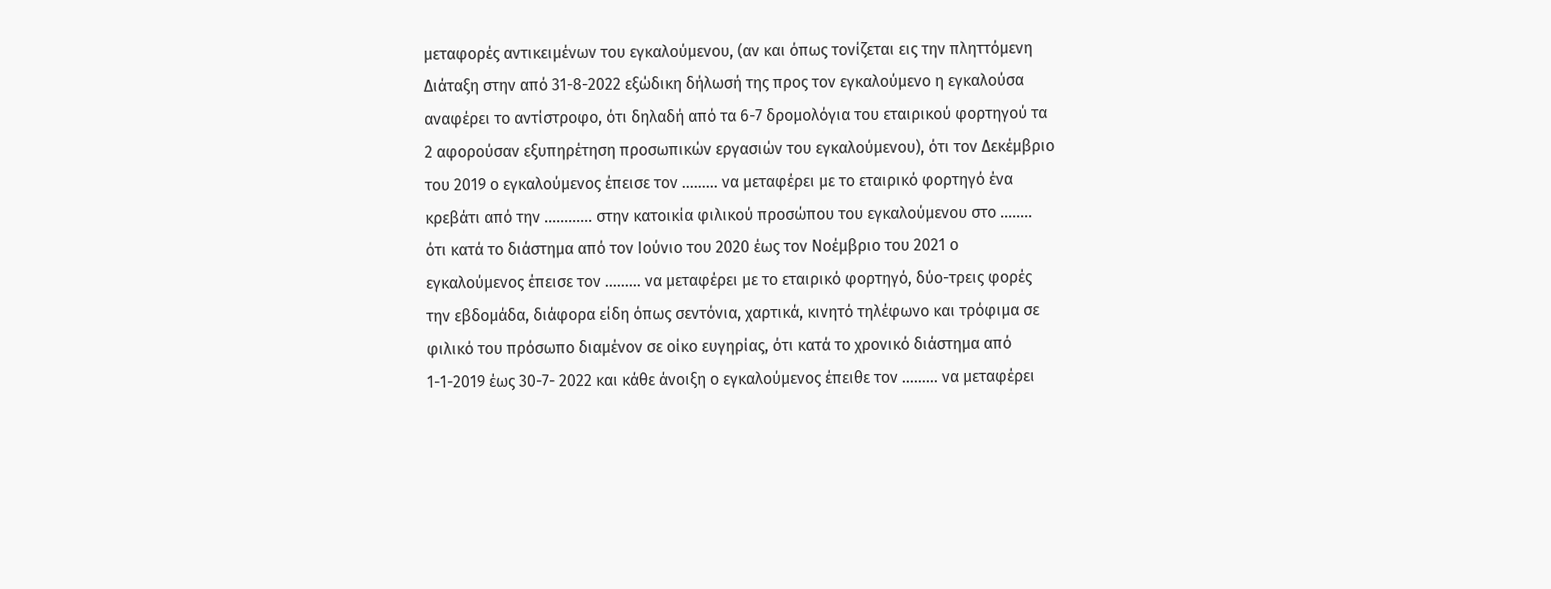μεταφορές αντικειμένων του εγκαλούμενου, (αν και όπως τονίζεται εις την πληττόμενη Διάταξη στην από 31-8-2022 εξώδικη δήλωσή της προς τον εγκαλούμενο η εγκαλούσα αναφέρει το αντίστροφο, ότι δηλαδή από τα 6-7 δρομολόγια του εταιρικού φορτηγού τα 2 αφορούσαν εξυπηρέτηση προσωπικών εργασιών του εγκαλούμενου), ότι τον Δεκέμβριο του 2019 ο εγκαλούμενος έπεισε τον ……… να μεταφέρει με το εταιρικό φορτηγό ένα κρεβάτι από την ………… στην κατοικία φιλικού προσώπου του εγκαλούμενου στο …….. ότι κατά το διάστημα από τον Ιούνιο του 2020 έως τον Νοέμβριο του 2021 ο εγκαλούμενος έπεισε τον ……… να μεταφέρει με το εταιρικό φορτηγό, δύο-τρεις φορές την εβδομάδα, διάφορα είδη όπως σεντόνια, χαρτικά, κινητό τηλέφωνο και τρόφιμα σε φιλικό του πρόσωπο διαμένον σε οίκο ευγηρίας, ότι κατά το χρονικό διάστημα από 1-1-2019 έως 30-7- 2022 και κάθε άνοιξη ο εγκαλούμενος έπειθε τον ……… να μεταφέρει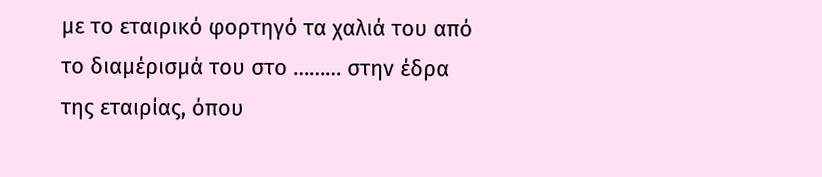με το εταιρικό φορτηγό τα χαλιά του από το διαμέρισμά του στο ……… στην έδρα της εταιρίας, όπου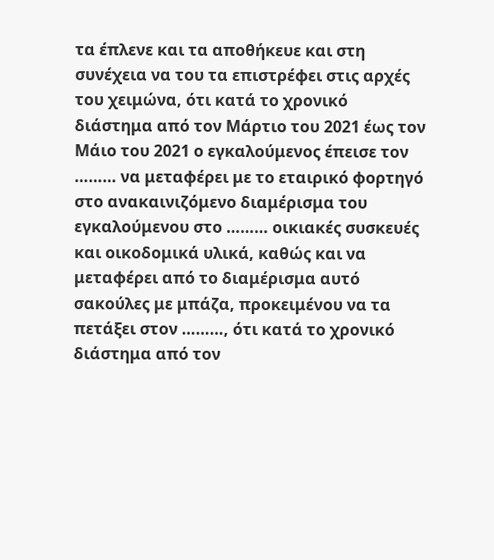τα έπλενε και τα αποθήκευε και στη συνέχεια να του τα επιστρέφει στις αρχές του χειμώνα, ότι κατά το χρονικό διάστημα από τον Μάρτιο του 2021 έως τον Μάιο του 2021 ο εγκαλούμενος έπεισε τον ……… να μεταφέρει με το εταιρικό φορτηγό στο ανακαινιζόμενο διαμέρισμα του εγκαλούμενου στο ……… οικιακές συσκευές και οικοδομικά υλικά, καθώς και να μεταφέρει από το διαμέρισμα αυτό σακούλες με μπάζα, προκειμένου να τα πετάξει στον ………, ότι κατά το χρονικό διάστημα από τον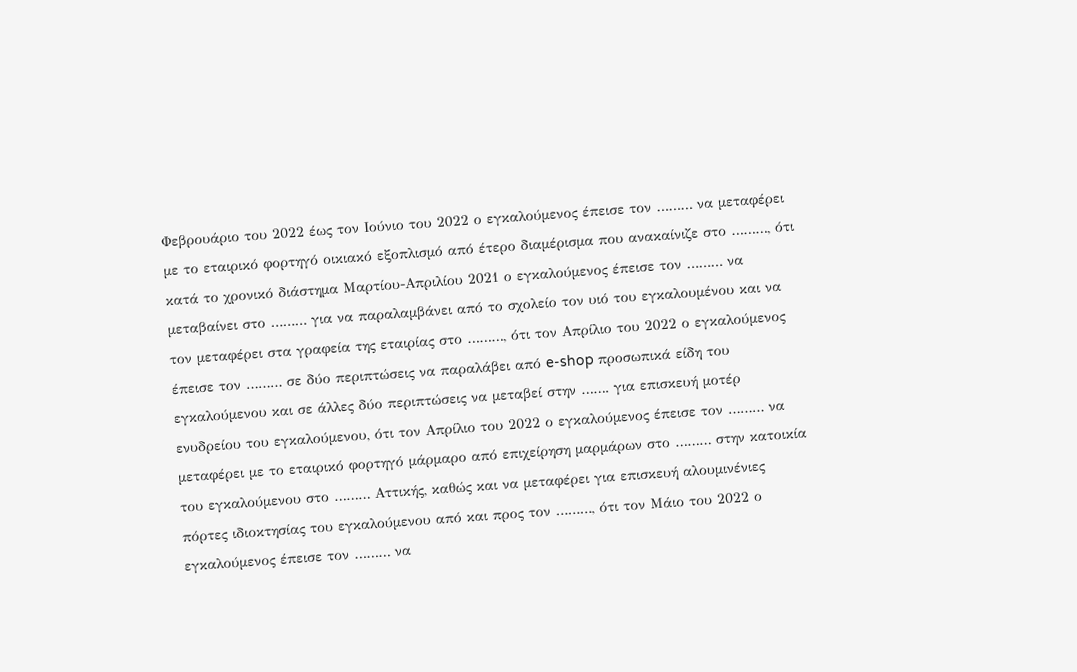Φεβρουάριο του 2022 έως τον Ιούνιο του 2022 ο εγκαλούμενος έπεισε τον ……… να μεταφέρει με το εταιρικό φορτηγό οικιακό εξοπλισμό από έτερο διαμέρισμα που ανακαίνιζε στο ………, ότι κατά το χρονικό διάστημα Μαρτίου-Απριλίου 2021 ο εγκαλούμενος έπεισε τον ……… να μεταβαίνει στο ……… για να παραλαμβάνει από το σχολείο τον υιό του εγκαλουμένου και να τον μεταφέρει στα γραφεία της εταιρίας στο ………, ότι τον Απρίλιο του 2022 ο εγκαλούμενος έπεισε τον ……… σε δύο περιπτώσεις να παραλάβει από e-shop προσωπικά είδη του εγκαλούμενου και σε άλλες δύο περιπτώσεις να μεταβεί στην ……. για επισκευή μοτέρ ενυδρείου του εγκαλούμενου, ότι τον Απρίλιο του 2022 ο εγκαλούμενος έπεισε τον ……… να μεταφέρει με το εταιρικό φορτηγό μάρμαρο από επιχείρηση μαρμάρων στο ……… στην κατοικία του εγκαλούμενου στο ……… Αττικής, καθώς και να μεταφέρει για επισκευή αλουμινένιες πόρτες ιδιοκτησίας του εγκαλούμενου από και προς τον ………, ότι τον Μάιο του 2022 ο εγκαλούμενος έπεισε τον ……… να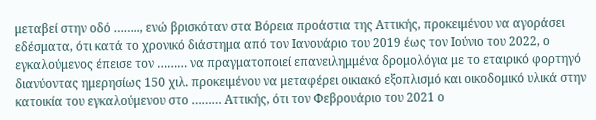μεταβεί στην οδό …….., ενώ βρισκόταν στα Βόρεια προάστια της Αττικής, προκειμένου να αγοράσει εδέσματα, ότι κατά το χρονικό διάστημα από τον Ιανουάριο του 2019 έως τον Ιούνιο του 2022, ο εγκαλούμενος έπεισε τον ……… να πραγματοποιεί επανειλημμένα δρομολόγια με το εταιρικό φορτηγό διανύοντας ημερησίως 150 χιλ. προκειμένου να μεταφέρει οικιακό εξοπλισμό και οικοδομικό υλικά στην κατοικία του εγκαλούμενου στο ……… Αττικής, ότι τον Φεβρουάριο του 2021 ο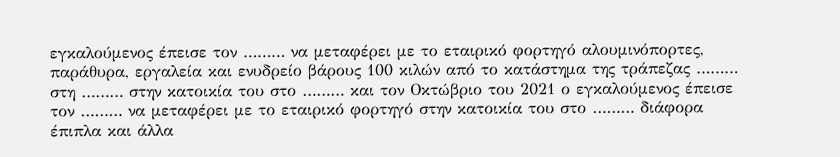εγκαλούμενος έπεισε τον ……… να μεταφέρει με το εταιρικό φορτηγό αλουμινόπορτες, παράθυρα, εργαλεία και ενυδρείο βάρους 100 κιλών από το κατάστημα της τράπεζας ……… στη ……… στην κατοικία του στο ……… και τον Οκτώβριο του 2021 ο εγκαλούμενος έπεισε τον ……… να μεταφέρει με το εταιρικό φορτηγό στην κατοικία του στο ……… διάφορα έπιπλα και άλλα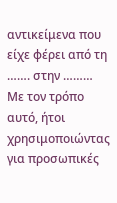αντικείμενα που είχε φέρει από τη ……. στην ……… Με τον τρόπο αυτό, ήτοι χρησιμοποιώντας για προσωπικές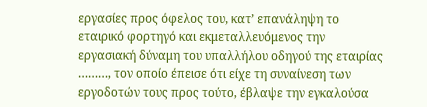εργασίες προς όφελος του, κατ’ επανάληψη το εταιρικό φορτηγό και εκμεταλλευόμενος την εργασιακή δύναμη του υπαλλήλου οδηγού της εταιρίας ………, τον οποίο έπεισε ότι είχε τη συναίνεση των εργοδοτών τους προς τούτο, έβλαψε την εγκαλούσα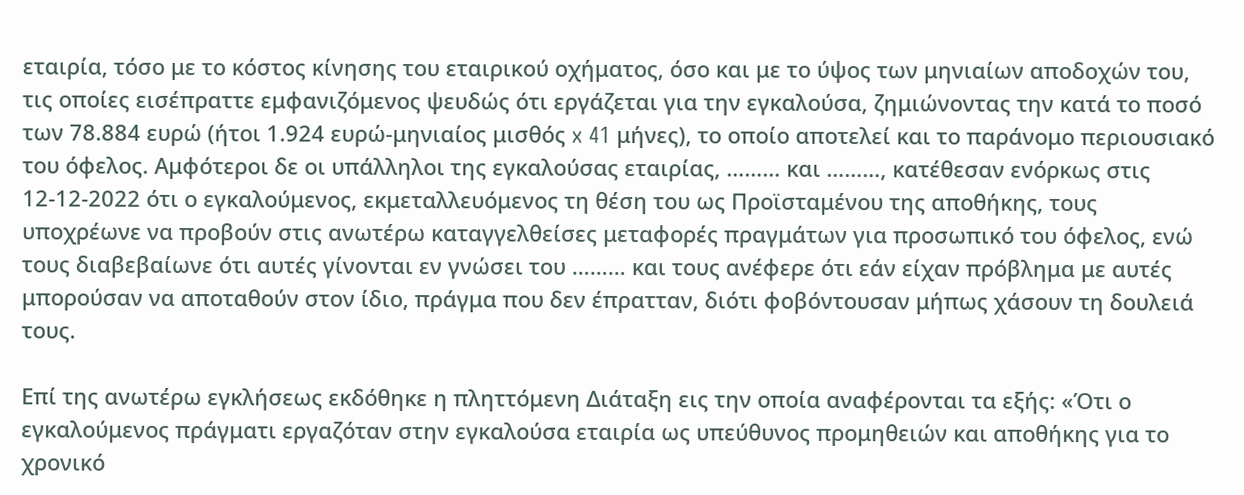εταιρία, τόσο με το κόστος κίνησης του εταιρικού οχήματος, όσο και με το ύψος των μηνιαίων αποδοχών του, τις οποίες εισέπραττε εμφανιζόμενος ψευδώς ότι εργάζεται για την εγκαλούσα, ζημιώνοντας την κατά το ποσό των 78.884 ευρώ (ήτοι 1.924 ευρώ-μηνιαίος μισθός x 41 μήνες), το οποίο αποτελεί και το παράνομο περιουσιακό του όφελος. Αμφότεροι δε οι υπάλληλοι της εγκαλούσας εταιρίας, ……… και ………, κατέθεσαν ενόρκως στις 12-12-2022 ότι ο εγκαλούμενος, εκμεταλλευόμενος τη θέση του ως Προϊσταμένου της αποθήκης, τους υποχρέωνε να προβούν στις ανωτέρω καταγγελθείσες μεταφορές πραγμάτων για προσωπικό του όφελος, ενώ τους διαβεβαίωνε ότι αυτές γίνονται εν γνώσει του ……… και τους ανέφερε ότι εάν είχαν πρόβλημα με αυτές μπορούσαν να αποταθούν στον ίδιο, πράγμα που δεν έπρατταν, διότι φοβόντουσαν μήπως χάσουν τη δουλειά τους.

Επί της ανωτέρω εγκλήσεως εκδόθηκε η πληττόμενη Διάταξη εις την οποία αναφέρονται τα εξής: «Ότι ο εγκαλούμενος πράγματι εργαζόταν στην εγκαλούσα εταιρία ως υπεύθυνος προμηθειών και αποθήκης για το χρονικό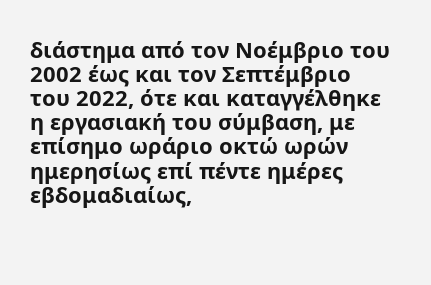διάστημα από τον Νοέμβριο του 2002 έως και τον Σεπτέμβριο του 2022, ότε και καταγγέλθηκε η εργασιακή του σύμβαση, με επίσημο ωράριο οκτώ ωρών ημερησίως επί πέντε ημέρες εβδομαδιαίως,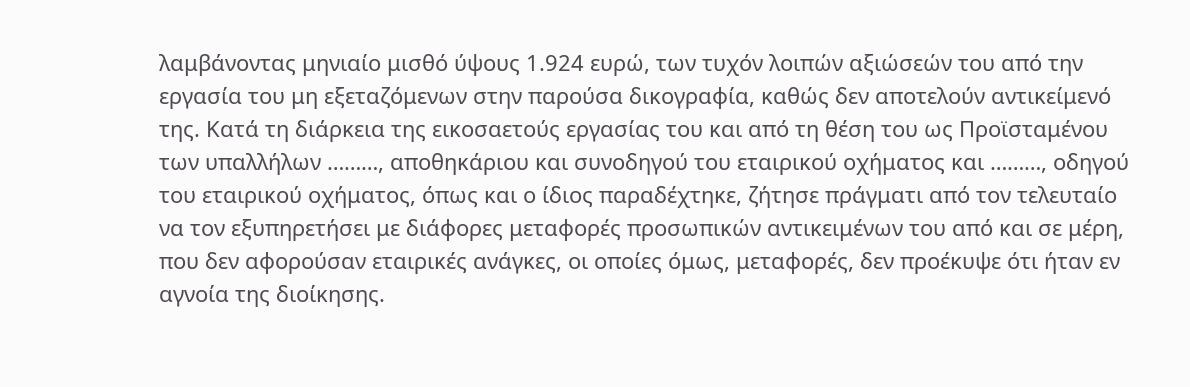λαμβάνοντας μηνιαίο μισθό ύψους 1.924 ευρώ, των τυχόν λοιπών αξιώσεών του από την εργασία του μη εξεταζόμενων στην παρούσα δικογραφία, καθώς δεν αποτελούν αντικείμενό της. Κατά τη διάρκεια της εικοσαετούς εργασίας του και από τη θέση του ως Προϊσταμένου των υπαλλήλων ………, αποθηκάριου και συνοδηγού του εταιρικού οχήματος και ………, οδηγού του εταιρικού οχήματος, όπως και ο ίδιος παραδέχτηκε, ζήτησε πράγματι από τον τελευταίο να τον εξυπηρετήσει με διάφορες μεταφορές προσωπικών αντικειμένων του από και σε μέρη, που δεν αφορούσαν εταιρικές ανάγκες, οι οποίες όμως, μεταφορές, δεν προέκυψε ότι ήταν εν αγνοία της διοίκησης.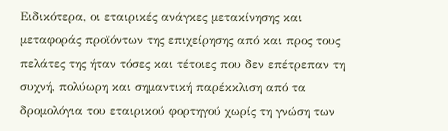Ειδικότερα, οι εταιρικές ανάγκες μετακίνησης και μεταφοράς προϊόντων της επιχείρησης από και προς τους πελάτες της ήταν τόσες και τέτοιες που δεν επέτρεπαν τη συχνή, πολύωρη και σημαντική παρέκκλιση από τα δρομολόγια του εταιρικού φορτηγού χωρίς τη γνώση των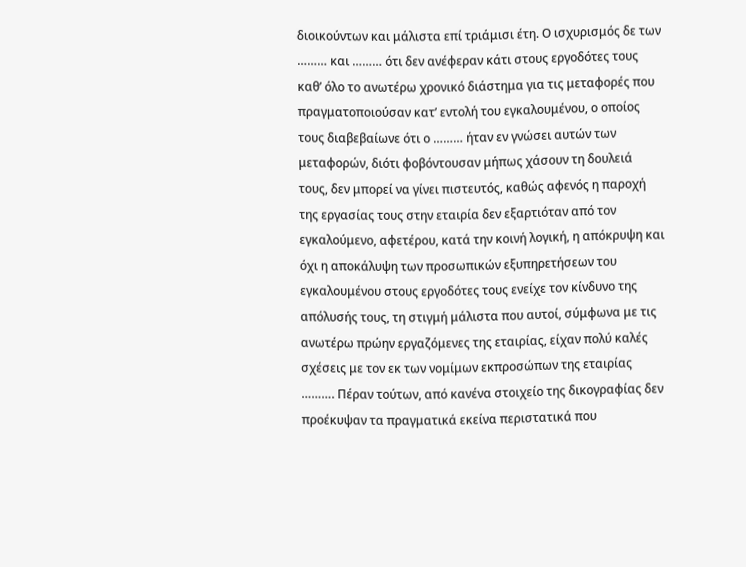διοικούντων και μάλιστα επί τριάμισι έτη. Ο ισχυρισμός δε των ……… και ……… ότι δεν ανέφεραν κάτι στους εργοδότες τους καθ’ όλο το ανωτέρω χρονικό διάστημα για τις μεταφορές που πραγματοποιούσαν κατ’ εντολή του εγκαλουμένου, ο οποίος τους διαβεβαίωνε ότι ο ……… ήταν εν γνώσει αυτών των μεταφορών, διότι φοβόντουσαν μήπως χάσουν τη δουλειά τους, δεν μπορεί να γίνει πιστευτός, καθώς αφενός η παροχή της εργασίας τους στην εταιρία δεν εξαρτιόταν από τον εγκαλούμενο, αφετέρου, κατά την κοινή λογική, η απόκρυψη και όχι η αποκάλυψη των προσωπικών εξυπηρετήσεων του εγκαλουμένου στους εργοδότες τους ενείχε τον κίνδυνο της απόλυσής τους, τη στιγμή μάλιστα που αυτοί, σύμφωνα με τις ανωτέρω πρώην εργαζόμενες της εταιρίας, είχαν πολύ καλές σχέσεις με τον εκ των νομίμων εκπροσώπων της εταιρίας ………. Πέραν τούτων, από κανένα στοιχείο της δικογραφίας δεν προέκυψαν τα πραγματικά εκείνα περιστατικά που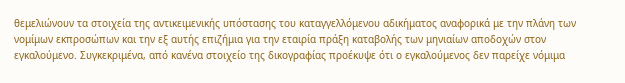θεμελιώνουν τα στοιχεία της αντικειμενικής υπόστασης του καταγγελλόμενου αδικήματος αναφορικά με την πλάνη των νομίμων εκπροσώπων και την εξ αυτής επιζήμια για την εταιρία πράξη καταβολής των μηνιαίων αποδοχών στον εγκαλούμενο. Συγκεκριμένα, από κανένα στοιχείο της δικογραφίας προέκυψε ότι ο εγκαλούμενος δεν παρείχε νόμιμα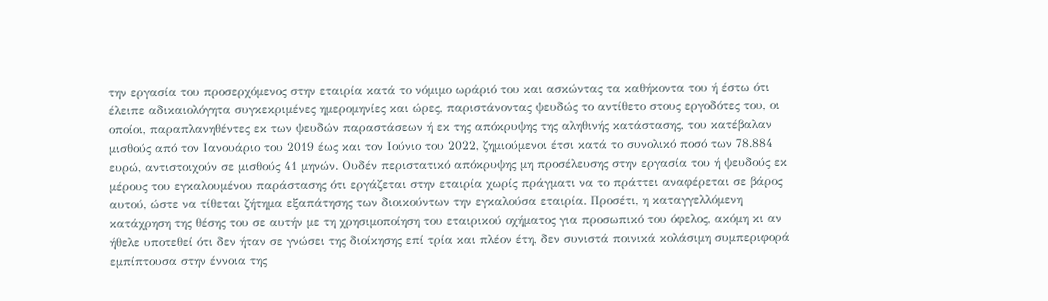την εργασία του προσερχόμενος στην εταιρία κατά το νόμιμο ωράριό του και ασκώντας τα καθήκοντα του ή έστω ότι έλειπε αδικαιολόγητα συγκεκριμένες ημερομηνίες και ώρες, παριστάνοντας ψευδώς το αντίθετο στους εργοδότες του, οι οποίοι, παραπλανηθέντες εκ των ψευδών παραστάσεων ή εκ της απόκρυψης της αληθινής κατάστασης, του κατέβαλαν μισθούς από τον Ιανουάριο του 2019 έως και τον Ιούνιο του 2022, ζημιούμενοι έτσι κατά το συνολικό ποσό των 78.884 ευρώ, αντιστοιχούν σε μισθούς 41 μηνών. Ουδέν περιστατικό απόκρυψης μη προσέλευσης στην εργασία του ή ψευδούς εκ μέρους του εγκαλουμένου παράστασης ότι εργάζεται στην εταιρία χωρίς πράγματι να το πράττει αναφέρεται σε βάρος αυτού, ώστε να τίθεται ζήτημα εξαπάτησης των διοικούντων την εγκαλούσα εταιρία. Προσέτι, η καταγγελλόμενη κατάχρηση της θέσης του σε αυτήν με τη χρησιμοποίηση του εταιρικού οχήματος για προσωπικό του όφελος, ακόμη κι αν ήθελε υποτεθεί ότι δεν ήταν σε γνώσει της διοίκησης επί τρία και πλέον έτη, δεν συνιστά ποινικά κολάσιμη συμπεριφορά εμπίπτουσα στην έννοια της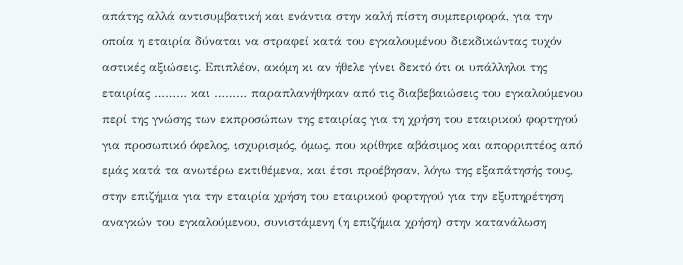απάτης αλλά αντισυμβατική και ενάντια στην καλή πίστη συμπεριφορά, για την οποία η εταιρία δύναται να στραφεί κατά του εγκαλουμένου διεκδικώντας τυχόν αστικές αξιώσεις. Επιπλέον, ακόμη κι αν ήθελε γίνει δεκτό ότι οι υπάλληλοι της εταιρίας ……… και ……… παραπλανήθηκαν από τις διαβεβαιώσεις του εγκαλούμενου περί της γνώσης των εκπροσώπων της εταιρίας για τη χρήση του εταιρικού φορτηγού για προσωπικό όφελος, ισχυρισμός, όμως, που κρίθηκε αβάσιμος και απορριπτέος από εμάς κατά τα ανωτέρω εκτιθέμενα, και έτσι προέβησαν, λόγω της εξαπάτησής τους, στην επιζήμια για την εταιρία χρήση του εταιρικού φορτηγού για την εξυπηρέτηση αναγκών του εγκαλούμενου, συνιστάμενη (η επιζήμια χρήση) στην κατανάλωση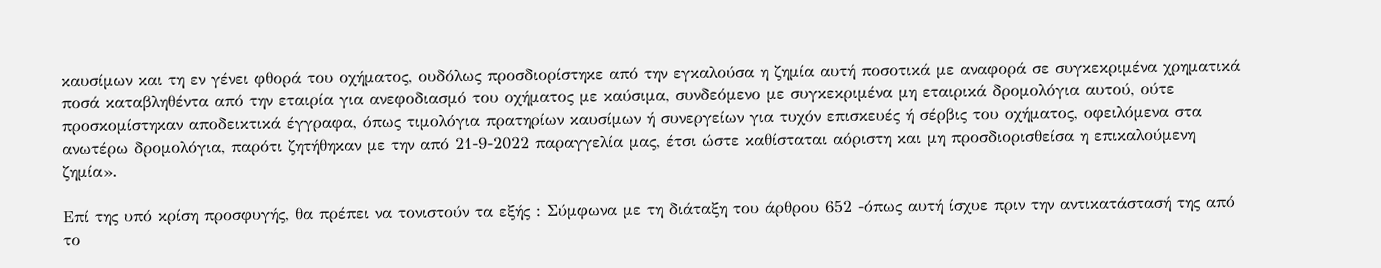καυσίμων και τη εν γένει φθορά του οχήματος, ουδόλως προσδιορίστηκε από την εγκαλούσα η ζημία αυτή ποσοτικά με αναφορά σε συγκεκριμένα χρηματικά ποσά καταβληθέντα από την εταιρία για ανεφοδιασμό του οχήματος με καύσιμα, συνδεόμενο με συγκεκριμένα μη εταιρικά δρομολόγια αυτού, ούτε προσκομίστηκαν αποδεικτικά έγγραφα, όπως τιμολόγια πρατηρίων καυσίμων ή συνεργείων για τυχόν επισκευές ή σέρβις του οχήματος, οφειλόμενα στα ανωτέρω δρομολόγια, παρότι ζητήθηκαν με την από 21-9-2022 παραγγελία μας, έτσι ώστε καθίσταται αόριστη και μη προσδιορισθείσα η επικαλούμενη ζημία».

Επί της υπό κρίση προσφυγής, θα πρέπει να τονιστούν τα εξής : Σύμφωνα με τη διάταξη του άρθρου 652 -όπως αυτή ίσχυε πριν την αντικατάστασή της από το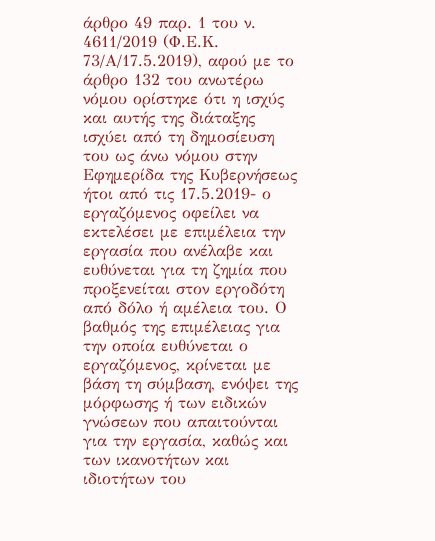άρθρο 49 παρ. 1 του ν. 4611/2019 (Φ.Ε.Κ. 73/Α/17.5.2019), αφού με το άρθρο 132 του ανωτέρω νόμου ορίστηκε ότι η ισχύς και αυτής της διάταξης ισχύει από τη δημοσίευση του ως άνω νόμου στην Εφημερίδα της Κυβερνήσεως ήτοι από τις 17.5.2019- ο εργαζόμενος οφείλει να εκτελέσει με επιμέλεια την εργασία που ανέλαβε και ευθύνεται για τη ζημία που προξενείται στον εργοδότη από δόλο ή αμέλεια του. Ο βαθμός της επιμέλειας για την οποία ευθύνεται ο εργαζόμενος, κρίνεται με βάση τη σύμβαση, ενόψει της μόρφωσης ή των ειδικών γνώσεων που απαιτούνται για την εργασία, καθώς και των ικανοτήτων και ιδιοτήτων του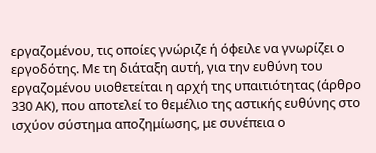εργαζομένου, τις οποίες γνώριζε ή όφειλε να γνωρίζει ο εργοδότης. Με τη διάταξη αυτή, για την ευθύνη του εργαζομένου υιοθετείται η αρχή της υπαιτιότητας (άρθρο 330 ΑΚ), που αποτελεί το θεμέλιο της αστικής ευθύνης στο ισχύον σύστημα αποζημίωσης, με συνέπεια ο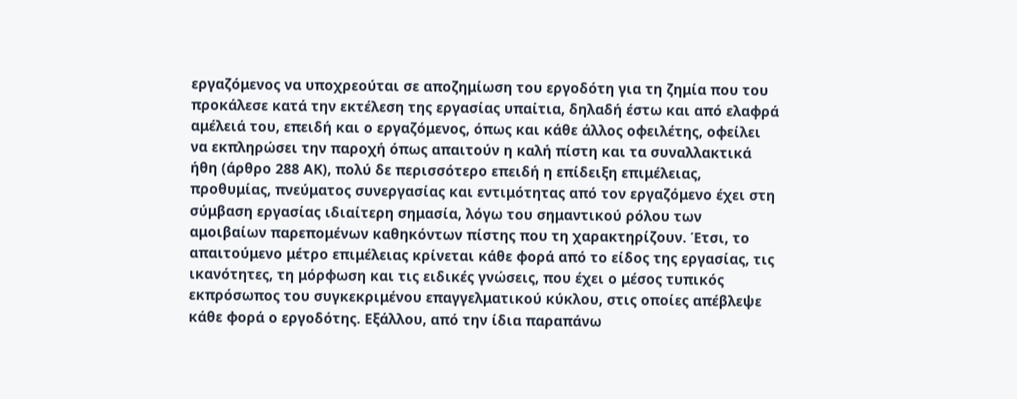εργαζόμενος να υποχρεούται σε αποζημίωση του εργοδότη για τη ζημία που του προκάλεσε κατά την εκτέλεση της εργασίας υπαίτια, δηλαδή έστω και από ελαφρά αμέλειά του, επειδή και ο εργαζόμενος, όπως και κάθε άλλος οφειλέτης, οφείλει να εκπληρώσει την παροχή όπως απαιτούν η καλή πίστη και τα συναλλακτικά ήθη (άρθρο 288 ΑΚ), πολύ δε περισσότερο επειδή η επίδειξη επιμέλειας, προθυμίας, πνεύματος συνεργασίας και εντιμότητας από τον εργαζόμενο έχει στη σύμβαση εργασίας ιδιαίτερη σημασία, λόγω του σημαντικού ρόλου των αμοιβαίων παρεπομένων καθηκόντων πίστης που τη χαρακτηρίζουν. Έτσι, το απαιτούμενο μέτρο επιμέλειας κρίνεται κάθε φορά από το είδος της εργασίας, τις ικανότητες, τη μόρφωση και τις ειδικές γνώσεις, που έχει ο μέσος τυπικός εκπρόσωπος του συγκεκριμένου επαγγελματικού κύκλου, στις οποίες απέβλεψε κάθε φορά ο εργοδότης. Εξάλλου, από την ίδια παραπάνω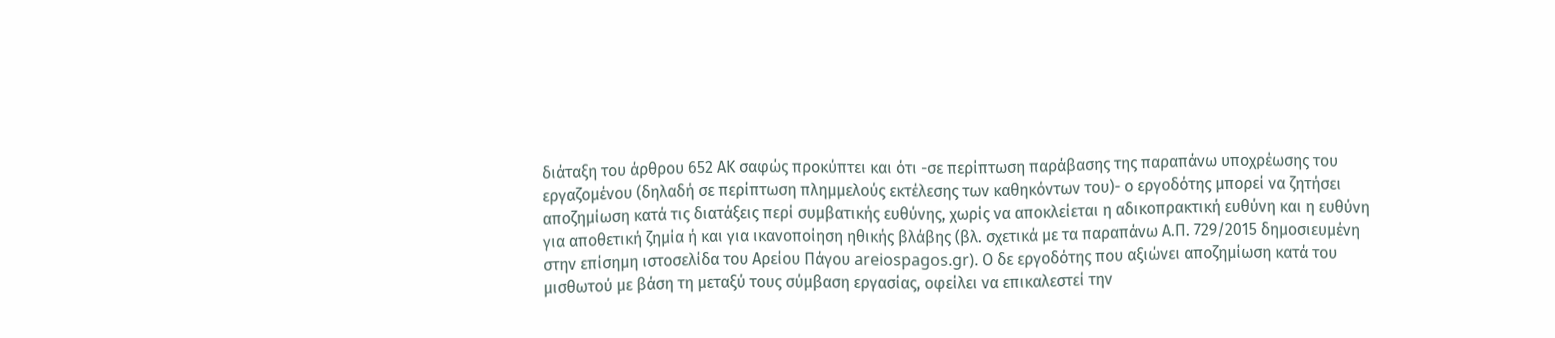διάταξη του άρθρου 652 ΑΚ σαφώς προκύπτει και ότι -σε περίπτωση παράβασης της παραπάνω υποχρέωσης του εργαζομένου (δηλαδή σε περίπτωση πλημμελούς εκτέλεσης των καθηκόντων του)- ο εργοδότης μπορεί να ζητήσει αποζημίωση κατά τις διατάξεις περί συμβατικής ευθύνης, χωρίς να αποκλείεται η αδικοπρακτική ευθύνη και η ευθύνη για αποθετική ζημία ή και για ικανοποίηση ηθικής βλάβης (βλ. σχετικά με τα παραπάνω Α.Π. 729/2015 δημοσιευμένη στην επίσημη ιστοσελίδα του Αρείου Πάγου areiospagos.gr). Ο δε εργοδότης που αξιώνει αποζημίωση κατά του μισθωτού με βάση τη μεταξύ τους σύμβαση εργασίας, οφείλει να επικαλεστεί την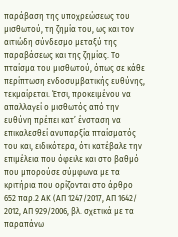παράβαση της υποχρεώσεως του μισθωτού, τη ζημία του, ως και τον αιτιώδη σύνδεσμο μεταξύ της παραβάσεως και της ζημίας. Το πταίσμα του μισθωτού, όπως σε κάθε περίπτωση ενδοσυμβατικής ευθύνης, τεκμαίρεται. Έτσι, προκειμένου να απαλλαγεί ο μισθωτός από την ευθύνη πρέπει κατ’ ένσταση να επικαλεσθεί ανυπαρξία πταίσματός του και, ειδικότερα, ότι κατέβαλε την επιμέλεια που όφειλε και στο βαθμό που μπορούσε σύμφωνα με τα κριτήρια που ορίζονται στο άρθρο 652 παρ.2 ΑΚ (ΑΠ 1247/2017, ΑΠ 1642/ 2012, ΑΠ 929/2006, βλ. σχετικά με τα παραπάνω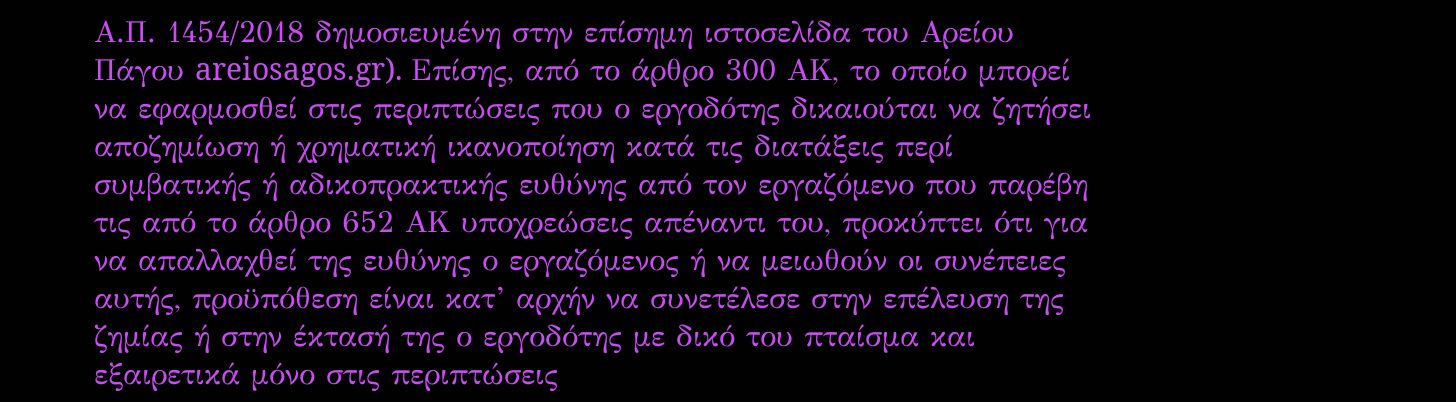Α.Π. 1454/2018 δημοσιευμένη στην επίσημη ιστοσελίδα του Αρείου Πάγου areiosagos.gr). Επίσης, από το άρθρο 300 ΑΚ, το οποίο μπορεί να εφαρμοσθεί στις περιπτώσεις που ο εργοδότης δικαιούται να ζητήσει αποζημίωση ή χρηματική ικανοποίηση κατά τις διατάξεις περί συμβατικής ή αδικοπρακτικής ευθύνης από τον εργαζόμενο που παρέβη τις από το άρθρο 652 ΑΚ υποχρεώσεις απέναντι του, προκύπτει ότι για να απαλλαχθεί της ευθύνης ο εργαζόμενος ή να μειωθούν οι συνέπειες αυτής, προϋπόθεση είναι κατ’ αρχήν να συνετέλεσε στην επέλευση της ζημίας ή στην έκτασή της ο εργοδότης με δικό του πταίσμα και εξαιρετικά μόνο στις περιπτώσεις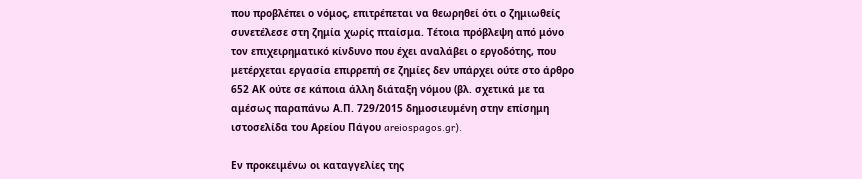που προβλέπει ο νόμος, επιτρέπεται να θεωρηθεί ότι ο ζημιωθείς συνετέλεσε στη ζημία χωρίς πταίσμα. Τέτοια πρόβλεψη από μόνο τον επιχειρηματικό κίνδυνο που έχει αναλάβει ο εργοδότης, που μετέρχεται εργασία επιρρεπή σε ζημίες δεν υπάρχει ούτε στο άρθρο 652 ΑΚ ούτε σε κάποια άλλη διάταξη νόμου (βλ. σχετικά με τα αμέσως παραπάνω Α.Π. 729/2015 δημοσιευμένη στην επίσημη ιστοσελίδα του Αρείου Πάγου areiospagos.gr).

Εν προκειμένω οι καταγγελίες της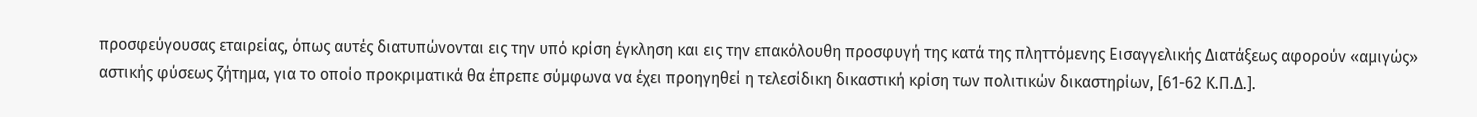προσφεύγουσας εταιρείας, όπως αυτές διατυπώνονται εις την υπό κρίση έγκληση και εις την επακόλουθη προσφυγή της κατά της πληττόμενης Εισαγγελικής Διατάξεως αφορούν «αμιγώς» αστικής φύσεως ζήτημα, για το οποίο προκριματικά θα έπρεπε σύμφωνα να έχει προηγηθεί η τελεσίδικη δικαστική κρίση των πολιτικών δικαστηρίων, [61-62 Κ.Π.Δ.].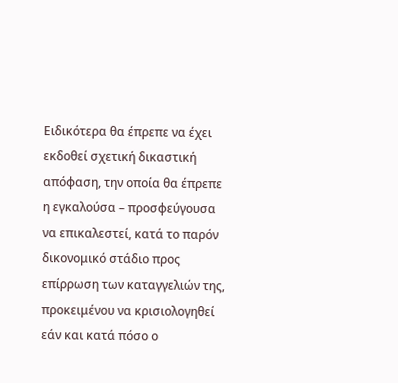Ειδικότερα θα έπρεπε να έχει εκδοθεί σχετική δικαστική απόφαση, την οποία θα έπρεπε η εγκαλούσα – προσφεύγουσα να επικαλεστεί, κατά το παρόν δικονομικό στάδιο προς επίρρωση των καταγγελιών της, προκειμένου να κρισιολογηθεί εάν και κατά πόσο ο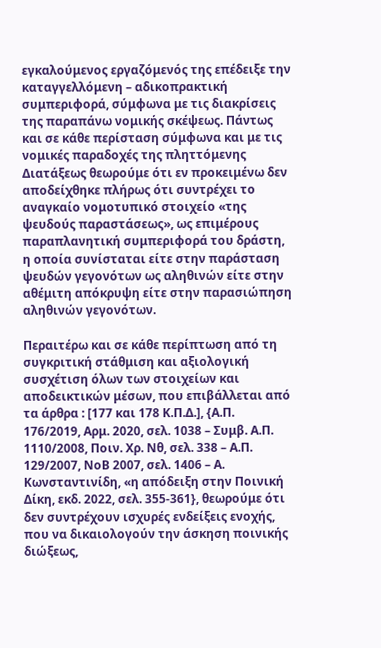εγκαλούμενος εργαζόμενός της επέδειξε την καταγγελλόμενη – αδικοπρακτική συμπεριφορά, σύμφωνα με τις διακρίσεις της παραπάνω νομικής σκέψεως. Πάντως και σε κάθε περίσταση σύμφωνα και με τις νομικές παραδοχές της πληττόμενης Διατάξεως θεωρούμε ότι εν προκειμένω δεν αποδείχθηκε πλήρως ότι συντρέχει το αναγκαίο νομοτυπικό στοιχείο «της ψευδούς παραστάσεως», ως επιμέρους παραπλανητική συμπεριφορά του δράστη, η οποία συνίσταται είτε στην παράσταση ψευδών γεγονότων ως αληθινών είτε στην αθέμιτη απόκρυψη είτε στην παρασιώπηση αληθινών γεγονότων.

Περαιτέρω και σε κάθε περίπτωση από τη συγκριτική στάθμιση και αξιολογική συσχέτιση όλων των στοιχείων και αποδεικτικών μέσων, που επιβάλλεται από τα άρθρα : [177 και 178 Κ.Π.Δ.], {Α.Π. 176/2019, Αρμ. 2020, σελ. 1038 – Συμβ. Α.Π. 1110/2008, Ποιν. Χρ. Νθ, σελ. 338 – Α.Π. 129/2007, ΝοΒ 2007, σελ. 1406 – Α. Κωνσταντινίδη, «η απόδειξη στην Ποινική Δίκη, εκδ. 2022, σελ. 355-361}, θεωρούμε ότι δεν συντρέχουν ισχυρές ενδείξεις ενοχής, που να δικαιολογούν την άσκηση ποινικής διώξεως,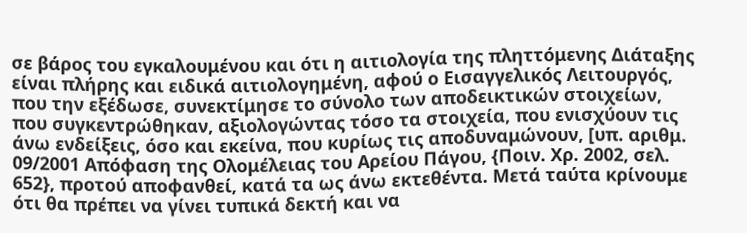σε βάρος του εγκαλουμένου και ότι η αιτιολογία της πληττόμενης Διάταξης είναι πλήρης και ειδικά αιτιολογημένη, αφού ο Εισαγγελικός Λειτουργός, που την εξέδωσε, συνεκτίμησε το σύνολο των αποδεικτικών στοιχείων, που συγκεντρώθηκαν, αξιολογώντας τόσο τα στοιχεία, που ενισχύουν τις άνω ενδείξεις, όσο και εκείνα, που κυρίως τις αποδυναμώνουν, [υπ. αριθμ. 09/2001 Απόφαση της Ολομέλειας του Αρείου Πάγου, {Ποιν. Χρ. 2002, σελ. 652}, προτού αποφανθεί, κατά τα ως άνω εκτεθέντα. Μετά ταύτα κρίνουμε ότι θα πρέπει να γίνει τυπικά δεκτή και να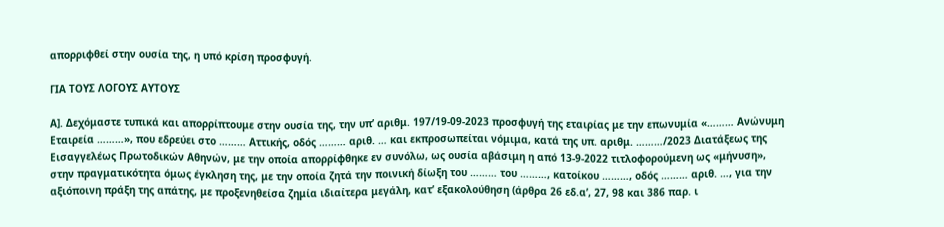απορριφθεί στην ουσία της, η υπό κρίση προσφυγή.

ΓΙΑ ΤΟΥΣ ΛΟΓΟΥΣ ΑΥΤΟΥΣ

Α]. Δεχόμαστε τυπικά και απορρίπτουμε στην ουσία της, την υπ’ αριθμ. 197/19-09-2023 προσφυγή της εταιρίας με την επωνυμία «……… Ανώνυμη Εταιρεία ………», που εδρεύει στο ……… Αττικής, οδός ……… αριθ. … και εκπροσωπείται νόμιμα, κατά της υπ. αριθμ. ………/2023 Διατάξεως της Εισαγγελέως Πρωτοδικών Αθηνών, με την οποία απορρίφθηκε εν συνόλω, ως ουσία αβάσιμη η από 13-9-2022 τιτλοφορούμενη ως «μήνυση», στην πραγματικότητα όμως έγκληση της, με την οποία ζητά την ποινική δίωξη του ……… του ………, κατοίκου ………, οδός ……… αριθ. …, για την αξιόποινη πράξη της απάτης, με προξενηθείσα ζημία ιδιαίτερα μεγάλη, κατ’ εξακολούθηση (άρθρα 26 εδ.α’, 27, 98 και 386 παρ. ι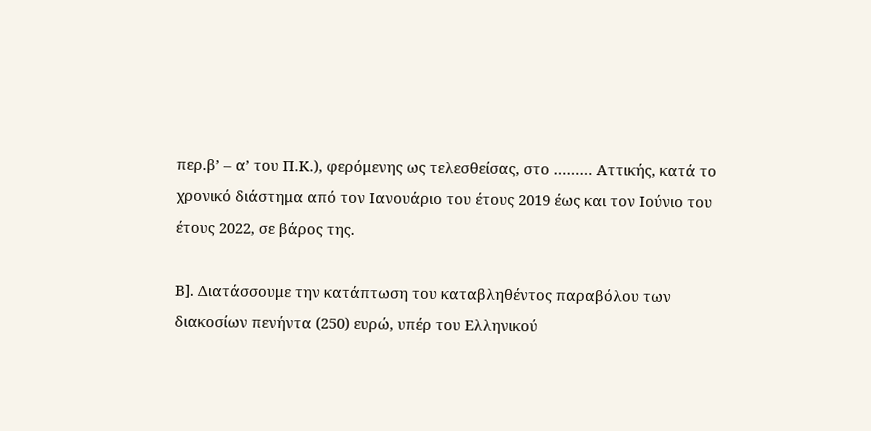περ.β’ – α’ του Π.Κ.), φερόμενης ως τελεσθείσας, στο ……… Αττικής, κατά το χρονικό διάστημα από τον Ιανουάριο του έτους 2019 έως και τον Ιούνιο του έτους 2022, σε βάρος της.

Β]. Διατάσσουμε την κατάπτωση του καταβληθέντος παραβόλου των διακοσίων πενήντα (250) ευρώ, υπέρ του Ελληνικού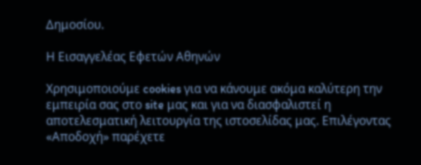Δημοσίου.

Η Εισαγγελέας Εφετών Αθηνών

Χρησιμοποιούμε cookies για να κάνουμε ακόμα καλύτερη την εμπειρία σας στο site μας και για να διασφαλιστεί η αποτελεσματική λειτουργία της ιστοσελίδας μας. Επιλέγοντας «Αποδοχή» παρέχετε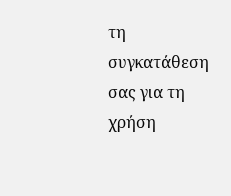τη συγκατάθεση σας για τη χρήση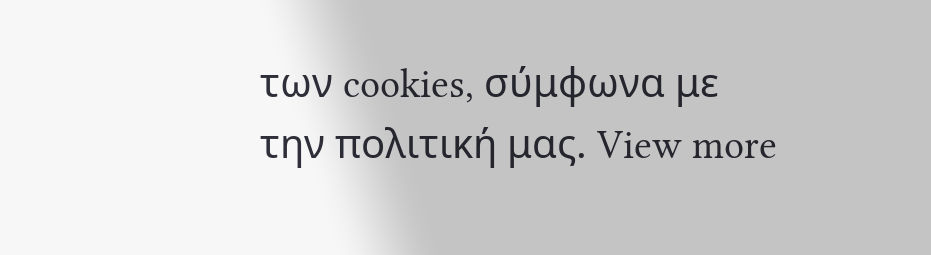των cookies, σύμφωνα με την πολιτική μας. View more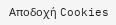Αποδοχή Cookies